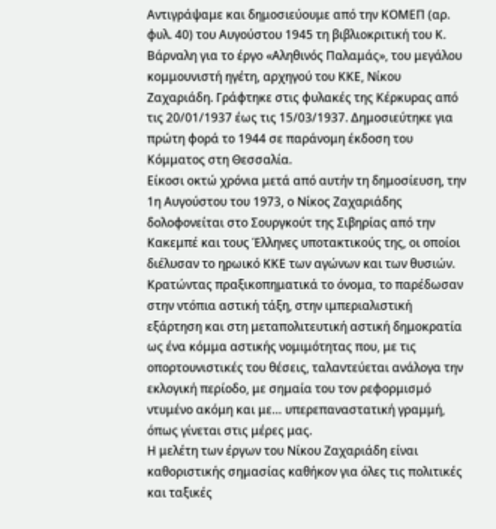Αντιγράψαμε και δημοσιεύουμε από την ΚΟΜΕΠ (αρ. φυλ. 40) του Αυγούστου 1945 τη βιβλιοκριτική του Κ. Βάρναλη για το έργο «Αληθινός Παλαμάς», του μεγάλου κομμουνιστή ηγέτη, αρχηγού του ΚΚΕ, Νίκου Ζαχαριάδη. Γράφτηκε στις φυλακές της Κέρκυρας από τις 20/01/1937 έως τις 15/03/1937. Δημοσιεύτηκε για πρώτη φορά το 1944 σε παράνομη έκδοση του Κόμματος στη Θεσσαλία.
Είκοσι οκτώ χρόνια μετά από αυτήν τη δημοσίευση, την 1η Αυγούστου του 1973, ο Νίκος Ζαχαριάδης δολοφονείται στο Σουργκούτ της Σιβηρίας από την Κακεμπέ και τους Έλληνες υποτακτικούς της, οι οποίοι διέλυσαν το ηρωικό ΚΚΕ των αγώνων και των θυσιών. Κρατώντας πραξικοπηματικά το όνομα, το παρέδωσαν στην ντόπια αστική τάξη, στην ιμπεριαλιστική εξάρτηση και στη μεταπολιτευτική αστική δημοκρατία ως ένα κόμμα αστικής νομιμότητας που, με τις οπορτουνιστικές του θέσεις, ταλαντεύεται ανάλογα την εκλογική περίοδο, με σημαία του τον ρεφορμισμό ντυμένο ακόμη και με… υπερεπαναστατική γραμμή, όπως γίνεται στις μέρες μας.
Η μελέτη των έργων του Νίκου Ζαχαριάδη είναι καθοριστικής σημασίας καθήκον για όλες τις πολιτικές και ταξικές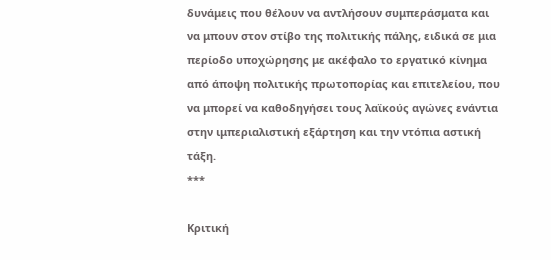δυνάμεις που θέλουν να αντλήσουν συμπεράσματα και να μπουν στον στίβο της πολιτικής πάλης, ειδικά σε μια περίοδο υποχώρησης με ακέφαλο το εργατικό κίνημα από άποψη πολιτικής πρωτοπορίας και επιτελείου, που να μπορεί να καθοδηγήσει τους λαϊκούς αγώνες ενάντια στην ιμπεριαλιστική εξάρτηση και την ντόπια αστική τάξη.
***

Κριτική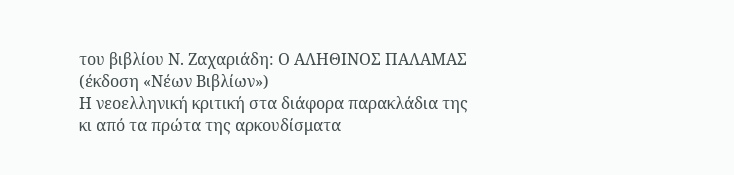του βιβλίου Ν. Ζαχαριάδη: Ο ΑΛΗΘΙΝΟΣ ΠΑΛΑΜΑΣ (έκδοση «Νέων Βιβλίων»)
Η νεοελληνική κριτική στα διάφορα παρακλάδια της κι από τα πρώτα της αρκουδίσματα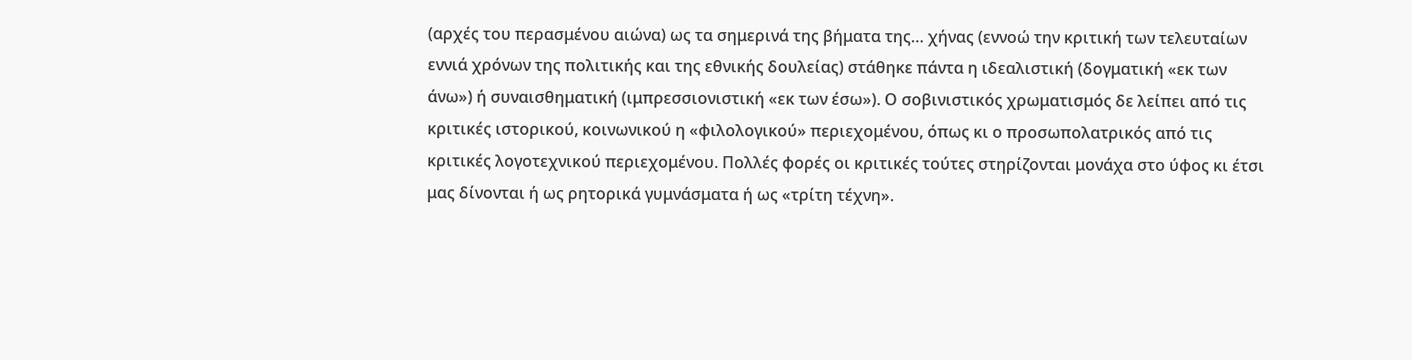(αρχές του περασμένου αιώνα) ως τα σημερινά της βήματα της… χήνας (εννοώ την κριτική των τελευταίων εννιά χρόνων της πολιτικής και της εθνικής δουλείας) στάθηκε πάντα η ιδεαλιστική (δογματική «εκ των άνω») ή συναισθηματική (ιμπρεσσιονιστική «εκ των έσω»). Ο σοβινιστικός χρωματισμός δε λείπει από τις κριτικές ιστορικού, κοινωνικού η «φιλολογικού» περιεχομένου, όπως κι ο προσωπολατρικός από τις κριτικές λογοτεχνικού περιεχομένου. Πολλές φορές οι κριτικές τούτες στηρίζονται μονάχα στο ύφος κι έτσι μας δίνονται ή ως ρητορικά γυμνάσματα ή ως «τρίτη τέχνη».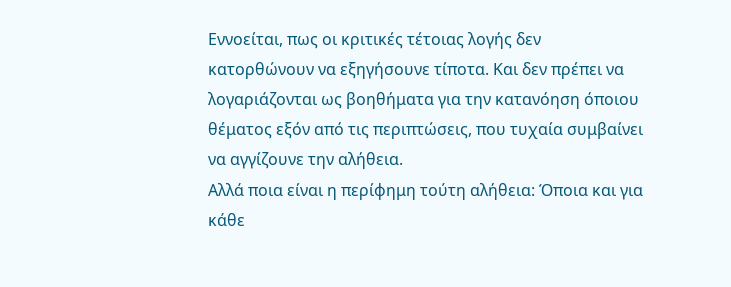Εννοείται, πως οι κριτικές τέτοιας λογής δεν κατορθώνουν να εξηγήσουνε τίποτα. Και δεν πρέπει να λογαριάζονται ως βοηθήματα για την κατανόηση όποιου θέματος εξόν από τις περιπτώσεις, που τυχαία συμβαίνει να αγγίζουνε την αλήθεια.
Αλλά ποια είναι η περίφημη τούτη αλήθεια: Όποια και για κάθε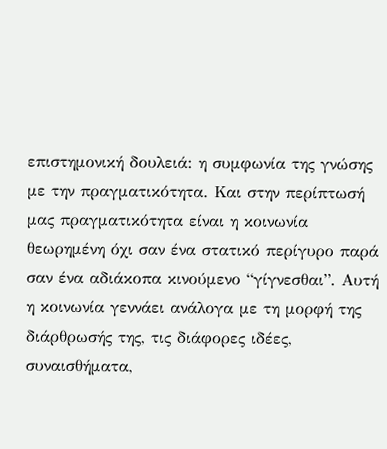επιστημονική δουλειά: η συμφωνία της γνώσης με την πραγματικότητα. Και στην περίπτωσή μας πραγματικότητα είναι η κοινωνία θεωρημένη όχι σαν ένα στατικό περίγυρο παρά σαν ένα αδιάκοπα κινούμενο “γίγνεσθαι”. Αυτή η κοινωνία γεννάει ανάλογα με τη μορφή της διάρθρωσής της, τις διάφορες ιδέες, συναισθήματα,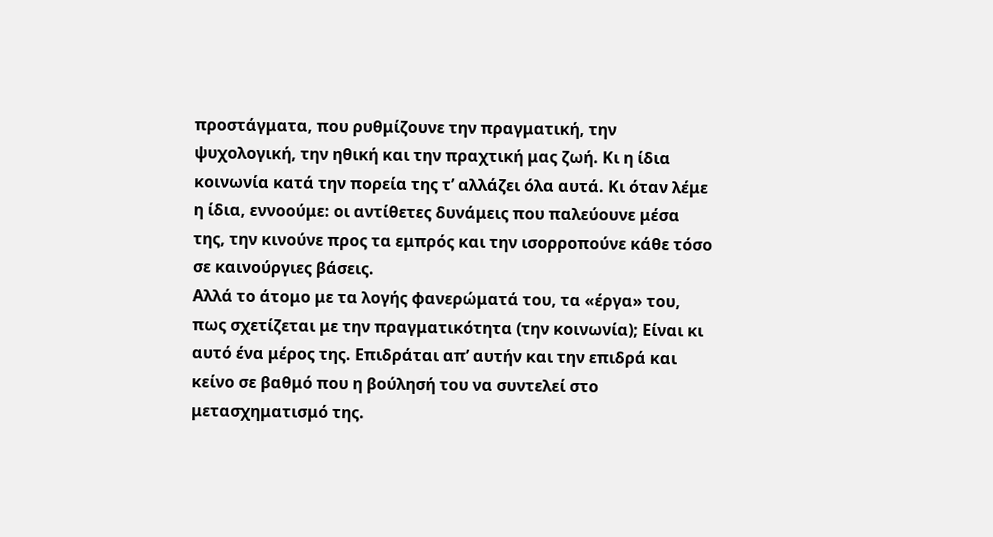προστάγματα, που ρυθμίζουνε την πραγματική, την ψυχολογική, την ηθική και την πραχτική μας ζωή. Κι η ίδια κοινωνία κατά την πορεία της τ’ αλλάζει όλα αυτά. Κι όταν λέμε η ίδια, εννοούμε: οι αντίθετες δυνάμεις που παλεύουνε μέσα της, την κινούνε προς τα εμπρός και την ισορροπούνε κάθε τόσο σε καινούργιες βάσεις.
Αλλά το άτομο με τα λογής φανερώματά του, τα «έργα» του, πως σχετίζεται με την πραγματικότητα (την κοινωνία); Είναι κι αυτό ένα μέρος της. Επιδράται απ’ αυτήν και την επιδρά και κείνο σε βαθμό που η βούλησή του να συντελεί στο μετασχηματισμό της.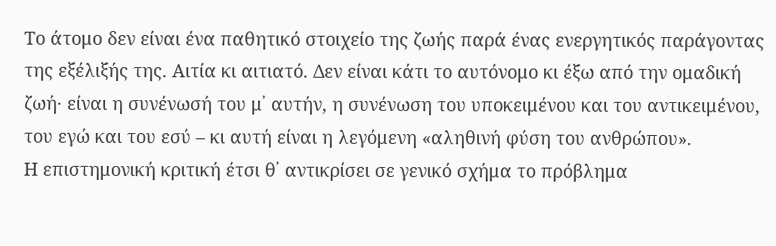Το άτομο δεν είναι ένα παθητικό στοιχείο της ζωής παρά ένας ενεργητικός παράγοντας της εξέλιξής της. Αιτία κι αιτιατό. Δεν είναι κάτι το αυτόνομο κι έξω από την ομαδική ζωή· είναι η συνένωσή του μ᾽ αυτήν, η συνένωση του υποκειμένου και του αντικειμένου, του εγώ και του εσύ – κι αυτή είναι η λεγόμενη «αληθινή φύση του ανθρώπου».
Η επιστημονική κριτική έτσι θ᾽ αντικρίσει σε γενικό σχήμα το πρόβλημα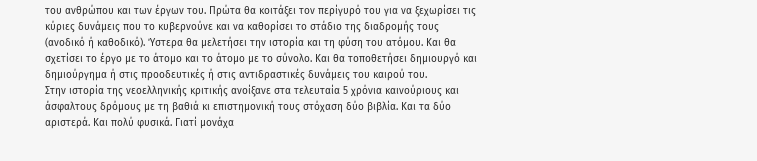του ανθρώπου και των έργων του. Πρώτα θα κοιτάξει τον περίγυρό του για να ξεχωρίσει τις κύριες δυνάμεις που το κυβερνούνε και να καθορίσει το στάδιο της διαδρομής τους (ανοδικό ή καθοδικό). Ύστερα θα μελετήσει την ιστορία και τη φύση του ατόμου. Και θα σχετίσει το έργο με το άτομο και το άτομο με το σύνολο. Και θα τοποθετήσει δημιουργό και δημιούργημα ή στις προοδευτικές ή στις αντιδραστικές δυνάμεις του καιρού του.
Στην ιστορία της νεοελληνικής κριτικής ανοίξανε στα τελευταία 5 χρόνια καινούριους και άσφαλτους δρόμους με τη βαθιά κι επιστημονική τους στόχαση δύο βιβλία. Και τα δύο αριστερά. Και πολύ φυσικά. Γιατί μονάχα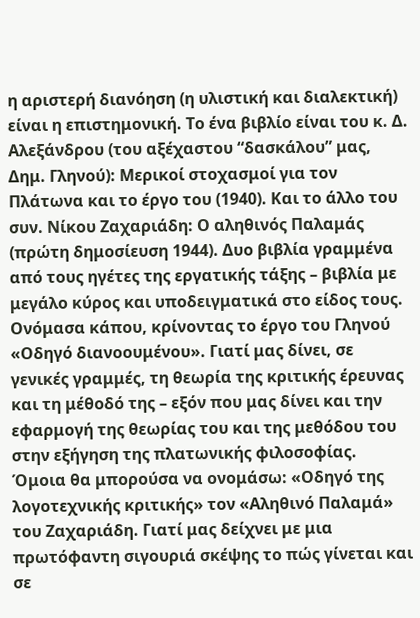η αριστερή διανόηση (η υλιστική και διαλεκτική) είναι η επιστημονική. Το ένα βιβλίο είναι του κ. Δ. Αλεξάνδρου (του αξέχαστου “δασκάλου” μας, Δημ. Γληνού): Μερικοί στοχασμοί για τον Πλάτωνα και το έργο του (1940). Και το άλλο του συν. Νίκου Ζαχαριάδη: Ο αληθινός Παλαμάς (πρώτη δημοσίευση 1944). Δυο βιβλία γραμμένα από τους ηγέτες της εργατικής τάξης – βιβλία με μεγάλο κύρος και υποδειγματικά στο είδος τους.
Ονόμασα κάπου, κρίνοντας το έργο του Γληνού «Οδηγό διανοουμένου». Γιατί μας δίνει, σε γενικές γραμμές, τη θεωρία της κριτικής έρευνας και τη μέθοδό της – εξόν που μας δίνει και την εφαρμογή της θεωρίας του και της μεθόδου του στην εξήγηση της πλατωνικής φιλοσοφίας. Όμοια θα μπορούσα να ονομάσω: «Οδηγό της λογοτεχνικής κριτικής» τον «Αληθινό Παλαμά» του Ζαχαριάδη. Γιατί μας δείχνει με μια πρωτόφαντη σιγουριά σκέψης το πώς γίνεται και σε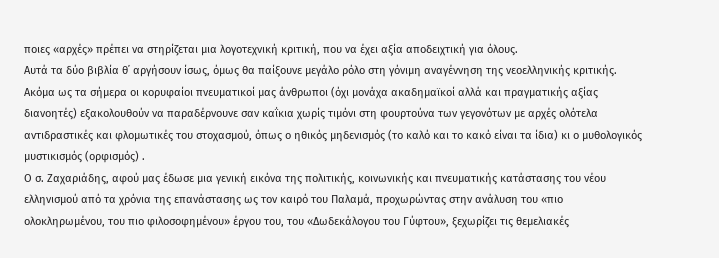ποιες «αρχές» πρέπει να στηρίζεται μια λογοτεχνική κριτική, που να έχει αξία αποδειχτική για όλους.
Αυτά τα δύο βιβλία θ᾽ αργήσουν ίσως, όμως θα παίξουνε μεγάλο ρόλο στη γόνιμη αναγέννηση της νεοελληνικής κριτικής. Ακόμα ως τα σήμερα οι κορυφαίοι πνευματικοί μας άνθρωποι (όχι μονάχα ακαδημαϊκοί αλλά και πραγματικής αξίας διανοητές) εξακολουθούν να παραδέρνουνε σαν καΐκια χωρίς τιμόνι στη φουρτούνα των γεγονότων με αρχές ολότελα αντιδραστικές και φλομωτικές του στοχασμού, όπως ο ηθικός μηδενισμός (το καλό και το κακό είναι τα ίδια) κι ο μυθολογικός μυστικισμός (ορφισμός) .
Ο σ. Ζαχαριάδης, αφού μας έδωσε μια γενική εικόνα της πολιτικής, κοινωνικής και πνευματικής κατάστασης του νέου ελληνισμού από τα χρόνια της επανάστασης ως τον καιρό του Παλαμά, προχωρώντας στην ανάλυση του «πιο ολοκληρωμένου, του πιο φιλοσοφημένου» έργου του, του «Δωδεκάλογου του Γύφτου», ξεχωρίζει τις θεμελιακές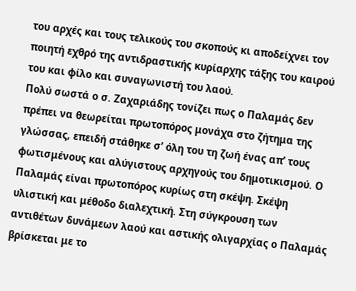του αρχές και τους τελικούς του σκοπούς κι αποδείχνει τον ποιητή εχθρό της αντιδραστικής κυρίαρχης τάξης του καιρού του και φίλο και συναγωνιστή του λαού.
Πολύ σωστά ο σ. Ζαχαριάδης τονίζει πως ο Παλαμάς δεν πρέπει να θεωρείται πρωτοπόρος μονάχα στο ζήτημα της γλώσσας, επειδή στάθηκε σ’ όλη του τη ζωή ένας απ’ τους φωτισμένους και αλύγιστους αρχηγούς του δημοτικισμού. Ο Παλαμάς είναι πρωτοπόρος κυρίως στη σκέψη. Σκέψη υλιστική και μέθοδο διαλεχτική. Στη σύγκρουση των αντιθέτων δυνάμεων λαού και αστικής ολιγαρχίας ο Παλαμάς βρίσκεται με το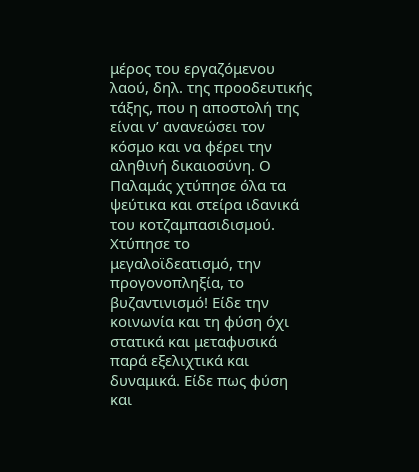μέρος του εργαζόμενου λαού, δηλ. της προοδευτικής τάξης, που η αποστολή της είναι ν’ ανανεώσει τον κόσμο και να φέρει την αληθινή δικαιοσύνη. Ο Παλαμάς χτύπησε όλα τα ψεύτικα και στείρα ιδανικά του κοτζαμπασιδισμού. Χτύπησε το μεγαλοϊδεατισμό, την προγονοπληξία, το βυζαντινισμό! Είδε την κοινωνία και τη φύση όχι στατικά και μεταφυσικά παρά εξελιχτικά και δυναμικά. Είδε πως φύση και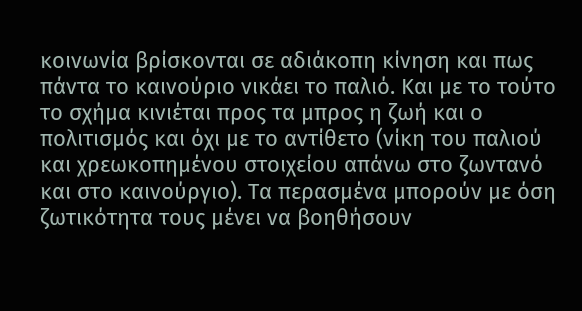κοινωνία βρίσκονται σε αδιάκοπη κίνηση και πως πάντα το καινούριο νικάει το παλιό. Και με το τούτο το σχήμα κινιέται προς τα μπρος η ζωή και ο πολιτισμός και όχι με το αντίθετο (νίκη του παλιού και χρεωκοπημένου στοιχείου απάνω στο ζωντανό και στο καινούργιο). Τα περασμένα μπορούν με όση ζωτικότητα τους μένει να βοηθήσουν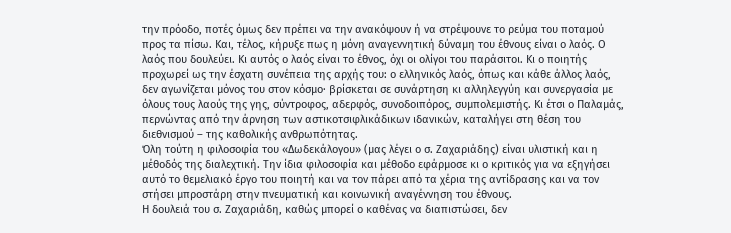την πρόοδο, ποτές όμως δεν πρέπει να την ανακόψουν ή να στρέψουνε το ρεύμα του ποταμού προς τα πίσω. Και, τέλος, κήρυξε πως η μόνη αναγεννητική δύναμη του έθνους είναι ο λαός. Ο λαός που δουλεύει. Κι αυτός ο λαός είναι το έθνος, όχι οι ολίγοι του παράσιτοι. Κι ο ποιητής προχωρεί ως την έσχατη συνέπεια της αρχής του: ο ελληνικός λαός, όπως και κάθε άλλος λαός, δεν αγωνίζεται μόνος του στον κόσμο· βρίσκεται σε συνάρτηση κι αλληλεγγύη και συνεργασία με όλους τους λαούς της γης, σύντροφος, αδερφός, συνοδοιπόρος, συμπολεμιστής. Κι έτσι ο Παλαμάς, περνώντας από την άρνηση των αστικοτσιφλικάδικων ιδανικών, καταλήγει στη θέση του διεθνισμού – της καθολικής ανθρωπότητας.
Όλη τούτη η φιλοσοφία του «Δωδεκάλογου» (μας λέγει ο σ. Ζαχαριάδης) είναι υλιστική και η μέθοδός της διαλεχτική. Την ίδια φιλοσοφία και μέθοδο εφάρμοσε κι ο κριτικός για να εξηγήσει αυτό το θεμελιακό έργο του ποιητή και να τον πάρει από τα χέρια της αντίδρασης και να τον στήσει μπροστάρη στην πνευματική και κοινωνική αναγέννηση του έθνους.
Η δουλειά του σ. Ζαχαριάδη, καθώς μπορεί ο καθένας να διαπιστώσει, δεν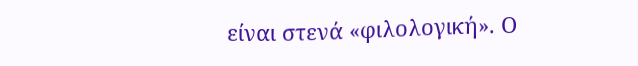είναι στενά «φιλολογική». Ο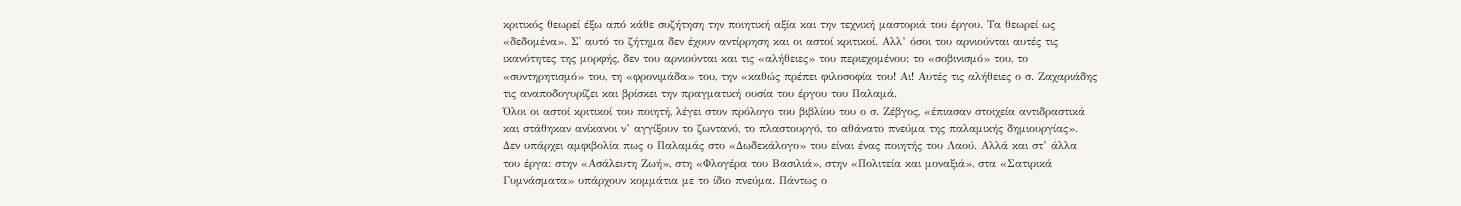κριτικός θεωρεί έξω από κάθε συζήτηση την ποιητική αξία και την τεχνική μαστοριά του έργου. Τα θεωρεί ως «δεδομένα». Σ᾽ αυτό το ζήτημα δεν έχουν αντίρρηση και οι αστοί κριτικοί. Αλλ’ όσοι του αρνιούνται αυτές τις ικανότητες της μορφής, δεν του αρνιούνται και τις «αλήθειες» του περιεχομένου: το «σοβινισμό» του, το «συντηρητισμό» του, τη «φρονιμάδα» του, την «καθώς πρέπει φιλοσοφία του! Αι! Αυτές τις αλήθειες ο σ. Ζαχαριάδης τις αναποδογυρίζει και βρίσκει την πραγματική ουσία του έργου του Παλαμά.
Όλοι οι αστοί κριτικοί του ποιητή, λέγει στον πρόλογο του βιβλίου του ο σ. Ζέβγος, «έπιασαν στοιχεία αντιδραστικά και στάθηκαν ανίκανοι ν’ αγγίξουν το ζωντανό, το πλαστουργό, το αθάνατο πνεύμα της παλαμικής δημιουργίας».
Δεν υπάρχει αμφιβολία πως ο Παλαμάς στο «Δωδεκάλογο» του είναι ένας ποιητής του Λαού. Αλλά και στ’ άλλα του έργα: στην «Ασάλευτη Ζωή», στη «Φλογέρα του Βασιλιά», στην «Πολιτεία και μοναξιά», στα «Σατιρικά Γυμνάσματα» υπάρχουν κομμάτια με το ίδιο πνεύμα. Πάντως ο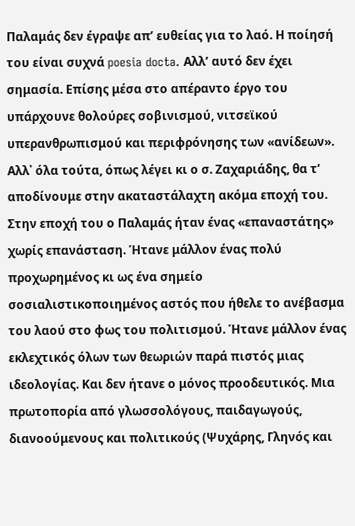Παλαμάς δεν έγραψε απ’ ευθείας για το λαό. Η ποίησή του είναι συχνά poesia docta. Αλλ’ αυτό δεν έχει σημασία. Επίσης μέσα στο απέραντο έργο του υπάρχουνε θολούρες σοβινισμού, νιτσεϊκού υπερανθρωπισμού και περιφρόνησης των «ανίδεων». Αλλ᾽ όλα τούτα, όπως λέγει κι ο σ. Ζαχαριάδης, θα τ’ αποδίνουμε στην ακαταστάλαχτη ακόμα εποχή του.
Στην εποχή του ο Παλαμάς ήταν ένας «επαναστάτης» χωρίς επανάσταση. Ήτανε μάλλον ένας πολύ προχωρημένος κι ως ένα σημείο σοσιαλιστικοποιημένος αστός που ήθελε το ανέβασμα του λαού στο φως του πολιτισμού. Ήτανε μάλλον ένας εκλεχτικός όλων των θεωριών παρά πιστός μιας ιδεολογίας. Και δεν ήτανε ο μόνος προοδευτικός. Μια πρωτοπορία από γλωσσολόγους, παιδαγωγούς, διανοούμενους και πολιτικούς (Ψυχάρης, Γληνός και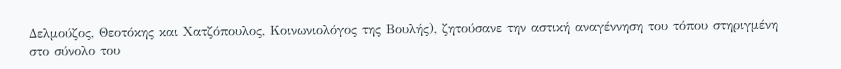Δελμούζος, Θεοτόκης και Χατζόπουλος, Κοινωνιολόγος της Βουλής), ζητούσανε την αστική αναγέννηση του τόπου στηριγμένη στο σύνολο του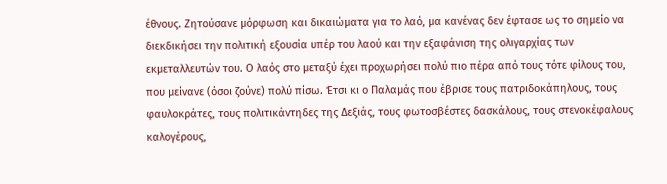έθνους. Ζητούσανε μόρφωση και δικαιώματα για το λαό, μα κανένας δεν έφτασε ως το σημείο να διεκδικήσει την πολιτική εξουσία υπέρ του λαού και την εξαφάνιση της ολιγαρχίας των εκμεταλλευτών του. Ο λαός στο μεταξύ έχει προχωρήσει πολύ πιο πέρα από τους τότε φίλους του, που μείνανε (όσοι ζούνε) πολύ πίσω. Έτσι κι ο Παλαμάς που έβρισε τους πατριδοκάπηλους, τους φαυλοκράτες, τους πολιτικάντηδες της Δεξιάς, τους φωτοσβέστες δασκάλους, τους στενοκέφαλους καλογέρους,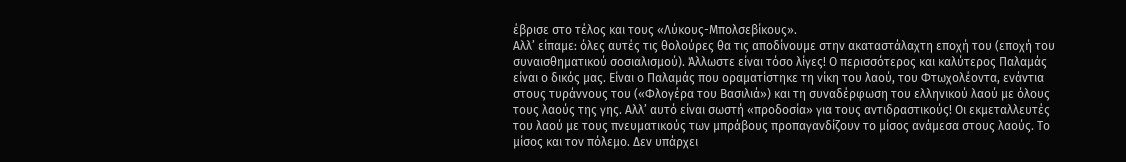έβρισε στο τέλος και τους «Λύκους-Μπολσεβίκους».
Αλλ’ είπαμε: όλες αυτές τις θολούρες θα τις αποδίνουμε στην ακαταστάλαχτη εποχή του (εποχή του συναισθηματικού σοσιαλισμού). Άλλωστε είναι τόσο λίγες! Ο περισσότερος και καλύτερος Παλαμάς είναι ο δικός μας. Είναι ο Παλαμάς που οραματίστηκε τη νίκη του λαού, του Φτωχολέοντα, ενάντια στους τυράννους του («Φλογέρα του Βασιλιά») και τη συναδέρφωση του ελληνικού λαού με όλους τους λαούς της γης. Αλλ’ αυτό είναι σωστή «προδοσία» για τους αντιδραστικούς! Οι εκμεταλλευτές του λαού με τους πνευματικούς των μπράβους προπαγανδίζουν το μίσος ανάμεσα στους λαούς. Το μίσος και τον πόλεμο. Δεν υπάρχει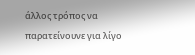άλλος τρόπος να παρατείνουνε για λίγο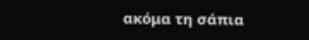ακόμα τη σάπια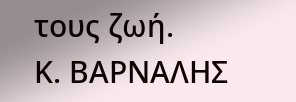τους ζωή.
Κ. ΒΑΡΝΑΛΗΣ